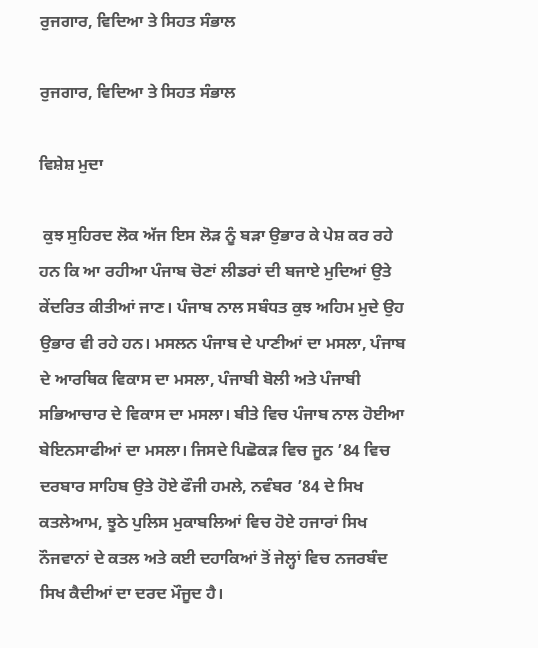ਰੁਜਗਾਰ, ਵਿਦਿਆ ਤੇ ਸਿਹਤ ਸੰਭਾਲ

ਰੁਜਗਾਰ, ਵਿਦਿਆ ਤੇ ਸਿਹਤ ਸੰਭਾਲ

ਵਿਸ਼ੇਸ਼ ਮੁਦਾ

 ਕੁਝ ਸੁਹਿਰਦ ਲੋਕ ਅੱਜ ਇਸ ਲੋੜ ਨੂੰ ਬੜਾ ਉਭਾਰ ਕੇ ਪੇਸ਼ ਕਰ ਰਹੇ ਹਨ ਕਿ ਆ ਰਹੀਆ ਪੰਜਾਬ ਚੋਣਾਂ ਲੀਡਰਾਂ ਦੀ ਬਜਾਏ ਮੁਦਿਆਂ ਉਤੇ ਕੇਂਦਰਿਤ ਕੀਤੀਆਂ ਜਾਣ। ਪੰਜਾਬ ਨਾਲ ਸਬੰਧਤ ਕੁਝ ਅਹਿਮ ਮੁਦੇ ਉਹ ਉਭਾਰ ਵੀ ਰਹੇ ਹਨ। ਮਸਲਨ ਪੰਜਾਬ ਦੇ ਪਾਣੀਆਂ ਦਾ ਮਸਲਾ, ਪੰਜਾਬ ਦੇ ਆਰਥਿਕ ਵਿਕਾਸ ਦਾ ਮਸਲਾ, ਪੰਜਾਬੀ ਬੋਲੀ ਅਤੇ ਪੰਜਾਬੀ ਸਭਿਆਚਾਰ ਦੇ ਵਿਕਾਸ ਦਾ ਮਸਲਾ। ਬੀਤੇ ਵਿਚ ਪੰਜਾਬ ਨਾਲ ਹੋਈਆ ਬੇਇਨਸਾਫੀਆਂ ਦਾ ਮਸਲਾ। ਜਿਸਦੇ ਪਿਛੋਕੜ ਵਿਚ ਜੂਨ ’84 ਵਿਚ ਦਰਬਾਰ ਸਾਹਿਬ ਉਤੇ ਹੋਏ ਫੌਜੀ ਹਮਲੇ, ਨਵੰਬਰ ’84 ਦੇ ਸਿਖ ਕਤਲੇਆਮ, ਝੂਠੇ ਪੁਲਿਸ ਮੁਕਾਬਲਿਆਂ ਵਿਚ ਹੋਏ ਹਜਾਰਾਂ ਸਿਖ ਨੌਜਵਾਨਾਂ ਦੇ ਕਤਲ ਅਤੇ ਕਈ ਦਹਾਕਿਆਂ ਤੋਂ ਜੇਲ੍ਹਾਂ ਵਿਚ ਨਜਰਬੰਦ ਸਿਖ ਕੈਦੀਆਂ ਦਾ ਦਰਦ ਮੌਜੂਦ ਹੈ।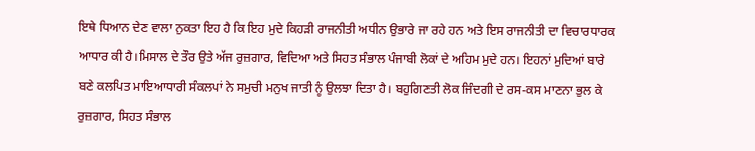ਇਥੇ ਧਿਆਨ ਦੇਣ ਵਾਲਾ ਨੁਕਤਾ ਇਹ ਹੈ ਕਿ ਇਹ ਮੁਦੇ ਕਿਹੜੀ ਰਾਜਨੀਤੀ ਅਧੀਨ ਉਭਾਰੇ ਜਾ ਰਹੇ ਹਨ ਅਤੇ ਇਸ ਰਾਜਨੀਤੀ ਦਾ ਵਿਚਾਰਧਾਰਕ ਆਧਾਰ ਕੀ ਹੈ।ਮਿਸਾਲ ਦੇ ਤੌਰ ਉਤੇ ਅੱਜ ਰੁਜ਼ਗਾਰ, ਵਿਦਿਆ ਅਤੇ ਸਿਹਤ ਸੰਭਾਲ ਪੰਜਾਬੀ ਲੋਕਾਂ ਦੇ ਅਹਿਮ ਮੁਦੇ ਹਨ। ਇਹਨਾਂ ਮੁਦਿਆਂ ਬਾਰੇ ਬਣੇ ਕਲਪਿਤ ਮਾਇਆਧਾਰੀ ਸੰਕਲਪਾਂ ਨੇ ਸਮੁਚੀ ਮਨੁਖ ਜਾਤੀ ਨੂੰ ਉਲਝਾ ਦਿਤਾ ਹੈ। ਬਹੁਗਿਣਤੀ ਲੋਕ ਜਿੰਦਗੀ ਦੇ ਰਸ-ਕਸ ਮਾਣਨਾ ਭੁਲ ਕੇ ਰੁਜ਼ਗਾਰ, ਸਿਹਤ ਸੰਭਾਲ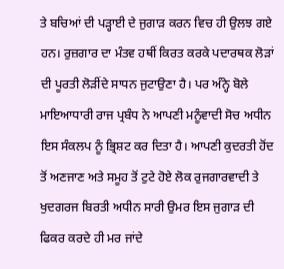ਤੇ ਬਚਿਆਂ ਦੀ ਪੜ੍ਹਾਈ ਦੇ ਜੁਗਾੜ ਕਰਨ ਵਿਚ ਹੀ ਉਲਝ ਗਏ ਹਨ। ਰੁਜ਼ਗਾਰ ਦਾ ਮੰਤਵ ਹਥੀਂ ਕਿਰਤ ਕਰਕੇ ਪਦਾਰਥਕ ਲੋੜਾਂ ਦੀ ਪੂਰਤੀ ਲੋੜੀਂਦੇ ਸਾਧਨ ਜੁਟਾਉਣਾ ਹੈ। ਪਰ ਅੰਨ੍ਹੇ ਬੋਲੇ ਮਾਇਆਧਾਰੀ ਰਾਜ ਪ੍ਰਬੰਧ ਨੇ ਆਪਣੀ ਮਨੂੰਵਾਦੀ ਸੋਚ ਅਧੀਨ ਇਸ ਸੰਕਲਪ ਨੂੰ ਭ੍ਰਿਸ਼ਟ ਕਰ ਦਿਤਾ ਹੈ। ਆਪਣੀ ਕੁਦਰਤੀ ਹੋਂਦ ਤੋਂ ਅਣਜਾਣ ਅਤੇ ਸਮੂਹ ਤੋਂ ਟੁਟੇ ਹੋਏ ਲੋਕ ਰੁਜਗਾਰਵਾਦੀ ਤੇ ਖੁਦਗਰਜ ਬਿਰਤੀ ਅਧੀਨ ਸਾਰੀ ਉਮਰ ਇਸ ਜੁਗਾੜ ਦੀ ਫਿਕਰ ਕਰਦੇ ਹੀ ਮਰ ਜਾਂਦੇ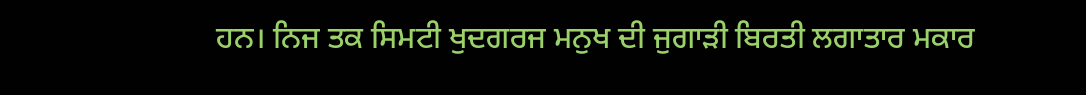ਹਨ। ਨਿਜ ਤਕ ਸਿਮਟੀ ਖੁਦਗਰਜ ਮਨੁਖ ਦੀ ਜੁਗਾੜੀ ਬਿਰਤੀ ਲਗਾਤਾਰ ਮਕਾਰ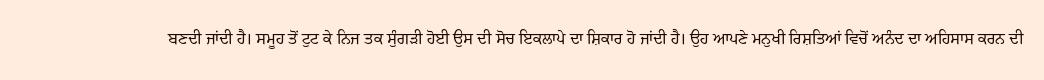ਬਣਦੀ ਜਾਂਦੀ ਹੈ। ਸਮੂਹ ਤੋਂ ਟੁਟ ਕੇ ਨਿਜ ਤਕ ਸੁੰਗੜੀ ਹੋਈ ਉਸ ਦੀ ਸੋਚ ਇਕਲਾਪੇ ਦਾ ਸ਼ਿਕਾਰ ਹੋ ਜਾਂਦੀ ਹੈ। ਉਹ ਆਪਣੇ ਮਨੁਖੀ ਰਿਸ਼ਤਿਆਂ ਵਿਚੋਂ ਅਨੰਦ ਦਾ ਅਹਿਸਾਸ ਕਰਨ ਦੀ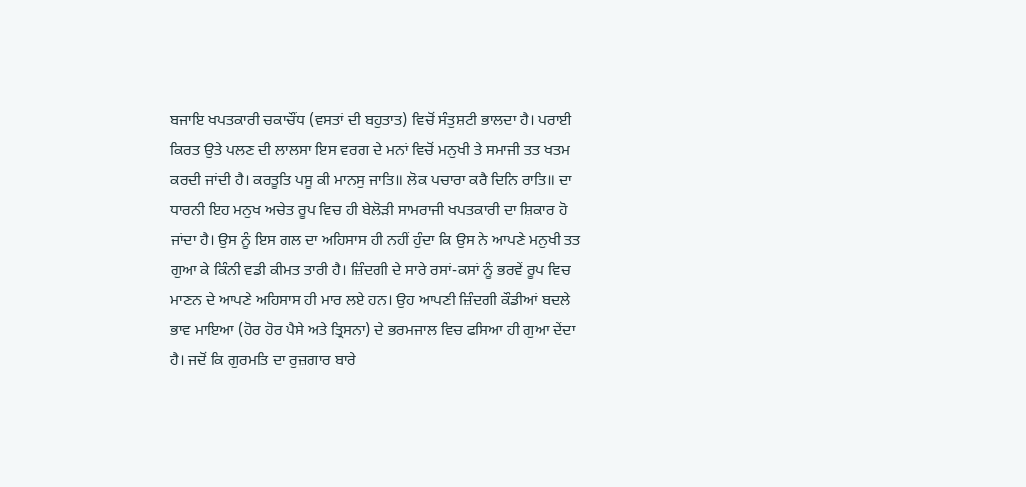ਬਜਾਇ ਖਪਤਕਾਰੀ ਚਕਾਚੌਂਧ (ਵਸਤਾਂ ਦੀ ਬਹੁਤਾਤ) ਵਿਚੋਂ ਸੰਤੁਸ਼ਟੀ ਭਾਲਦਾ ਹੈ। ਪਰਾਈ ਕਿਰਤ ਉਤੇ ਪਲਣ ਦੀ ਲਾਲਸਾ ਇਸ ਵਰਗ ਦੇ ਮਨਾਂ ਵਿਚੋਂ ਮਨੁਖੀ ਤੇ ਸਮਾਜੀ ਤਤ ਖਤਮ ਕਰਦੀ ਜਾਂਦੀ ਹੈ। ਕਰਤੂਤਿ ਪਸੂ ਕੀ ਮਾਨਸੁ ਜਾਤਿ॥ ਲੋਕ ਪਚਾਰਾ ਕਰੈ ਦਿਨਿ ਰਾਤਿ॥ ਦਾ ਧਾਰਨੀ ਇਹ ਮਨੁਖ ਅਚੇਤ ਰੂਪ ਵਿਚ ਹੀ ਬੇਲੋੜੀ ਸਾਮਰਾਜੀ ਖਪਤਕਾਰੀ ਦਾ ਸ਼ਿਕਾਰ ਹੋ ਜਾਂਦਾ ਹੈ। ਉਸ ਨੂੰ ਇਸ ਗਲ ਦਾ ਅਹਿਸਾਸ ਹੀ ਨਹੀਂ ਹੁੰਦਾ ਕਿ ਉਸ ਨੇ ਆਪਣੇ ਮਨੁਖੀ ਤਤ ਗੁਆ ਕੇ ਕਿੰਨੀ ਵਡੀ ਕੀਮਤ ਤਾਰੀ ਹੈ। ਜ਼ਿੰਦਗੀ ਦੇ ਸਾਰੇ ਰਸਾਂ-ਕਸਾਂ ਨੂੰ ਭਰਵੇਂ ਰੂਪ ਵਿਚ ਮਾਣਨ ਦੇ ਆਪਣੇ ਅਹਿਸਾਸ ਹੀ ਮਾਰ ਲਏ ਹਨ। ਉਹ ਆਪਣੀ ਜ਼ਿੰਦਗੀ ਕੌਡੀਆਂ ਬਦਲੇ ਭਾਵ ਮਾਇਆ (ਹੋਰ ਹੋਰ ਪੈਸੇ ਅਤੇ ਤ੍ਰਿਸਨਾ) ਦੇ ਭਰਮਜਾਲ ਵਿਚ ਫਸਿਆ ਹੀ ਗੁਆ ਦੇਂਦਾ ਹੈ। ਜਦੋਂ ਕਿ ਗੁਰਮਤਿ ਦਾ ਰੁਜ਼ਗਾਰ ਬਾਰੇ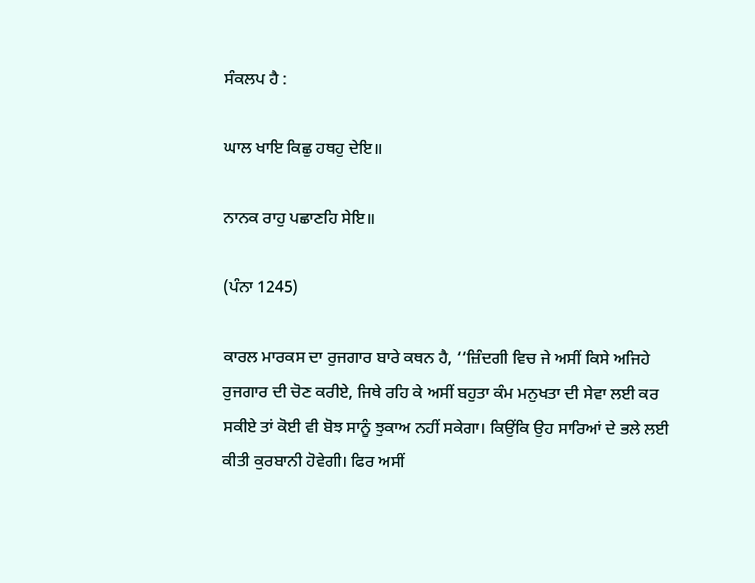ਸੰਕਲਪ ਹੈ :

ਘਾਲ ਖਾਇ ਕਿਛੁ ਹਥਹੁ ਦੇਇ॥

ਨਾਨਕ ਰਾਹੁ ਪਛਾਣਹਿ ਸੇਇ॥

(ਪੰਨਾ 1245)

ਕਾਰਲ ਮਾਰਕਸ ਦਾ ਰੁਜਗਾਰ ਬਾਰੇ ਕਥਨ ਹੈ, ‘‘ਜ਼ਿੰਦਗੀ ਵਿਚ ਜੇ ਅਸੀਂ ਕਿਸੇ ਅਜਿਹੇ ਰੁਜਗਾਰ ਦੀ ਚੋਣ ਕਰੀਏ, ਜਿਥੇ ਰਹਿ ਕੇ ਅਸੀਂ ਬਹੁਤਾ ਕੰਮ ਮਨੁਖਤਾ ਦੀ ਸੇਵਾ ਲਈ ਕਰ ਸਕੀਏ ਤਾਂ ਕੋਈ ਵੀ ਬੋਝ ਸਾਨੂੰ ਝੁਕਾਅ ਨਹੀਂ ਸਕੇਗਾ। ਕਿਉਂਕਿ ਉਹ ਸਾਰਿਆਂ ਦੇ ਭਲੇ ਲਈ ਕੀਤੀ ਕੁਰਬਾਨੀ ਹੋਵੇਗੀ। ਫਿਰ ਅਸੀਂ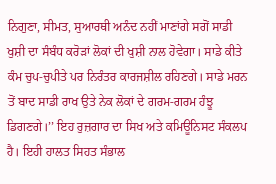ਨਿਗੁਣਾ, ਸੀਮਤ, ਸੁਆਰਥੀ ਅਨੰਦ ਨਹੀਂ ਮਾਣਾਂਗੇ ਸਗੋਂ ਸਾਡੀ ਖੁਸ਼ੀ ਦਾ ਸੰਬੰਧ ਕਰੋੜਾਂ ਲੋਕਾਂ ਦੀ ਖੁਸ਼ੀ ਨਾਲ ਹੋਵੇਗਾ। ਸਾਡੇ ਕੀਤੇ ਕੰਮ ਚੁਪ-ਚੁਪੀਤੇ ਪਰ ਨਿਰੰਤਰ ਕਾਰਜਸ਼ੀਲ ਰਹਿਣਗੇ। ਸਾਡੇ ਮਰਨ ਤੋਂ ਬਾਦ ਸਾਡੀ ਰਾਖ ਉਤੇ ਨੇਕ ਲੋਕਾਂ ਦੇ ਗਰਮ-ਗਰਮ ਹੰਝੂ ਡਿਗਣਗੇ।’’ ਇਹ ਰੁਜ਼ਗਾਰ ਦਾ ਸਿਖ ਅਤੇ ਕਮਿਊਨਿਸਟ ਸੰਕਲਪ ਹੈ। ਇਹੀ ਹਾਲਤ ਸਿਹਤ ਸੰਭਾਲ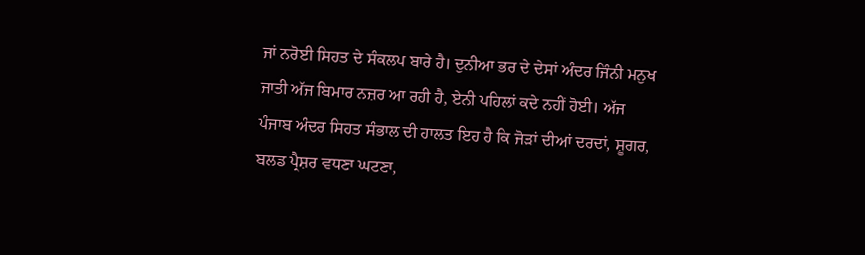ਜਾਂ ਨਰੋਈ ਸਿਹਤ ਦੇ ਸੰਕਲਪ ਬਾਰੇ ਹੈ। ਦੁਨੀਆ ਭਰ ਦੇ ਦੇਸਾਂ ਅੰਦਰ ਜਿੰਨੀ ਮਨੁਖ ਜਾਤੀ ਅੱਜ ਬਿਮਾਰ ਨਜ਼ਰ ਆ ਰਹੀ ਹੈ, ਏਨੀ ਪਹਿਲਾਂ ਕਦੇ ਨਹੀਂ ਹੋਈ। ਅੱਜ ਪੰਜਾਬ ਅੰਦਰ ਸਿਹਤ ਸੰਭਾਲ ਦੀ ਹਾਲਤ ਇਹ ਹੈ ਕਿ ਜੋੜਾਂ ਦੀਆਂ ਦਰਦਾਂ, ਸ਼ੂਗਰ, ਬਲਡ ਪ੍ਰੈਸ਼ਰ ਵਧਣਾ ਘਟਣਾ,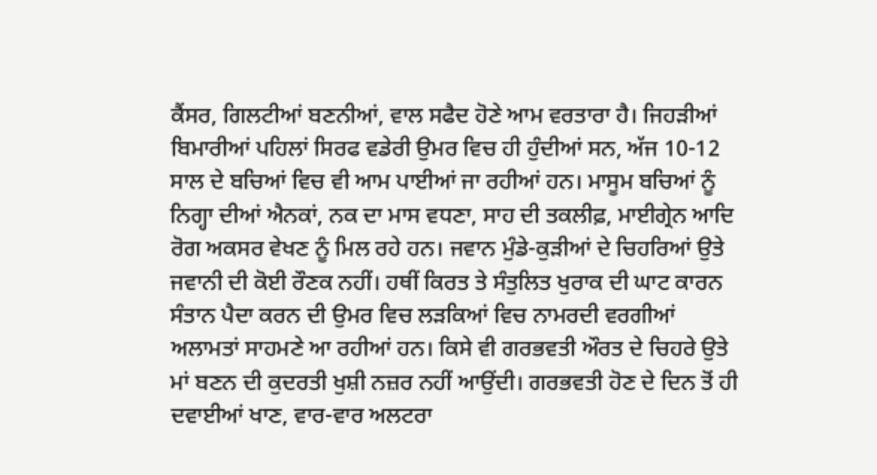ਕੈਂਸਰ, ਗਿਲਟੀਆਂ ਬਣਨੀਆਂ, ਵਾਲ ਸਫੈਦ ਹੋਣੇ ਆਮ ਵਰਤਾਰਾ ਹੈ। ਜਿਹੜੀਆਂ ਬਿਮਾਰੀਆਂ ਪਹਿਲਾਂ ਸਿਰਫ ਵਡੇਰੀ ਉਮਰ ਵਿਚ ਹੀ ਹੁੰਦੀਆਂ ਸਨ, ਅੱਜ 10-12 ਸਾਲ ਦੇ ਬਚਿਆਂ ਵਿਚ ਵੀ ਆਮ ਪਾਈਆਂ ਜਾ ਰਹੀਆਂ ਹਨ। ਮਾਸੂਮ ਬਚਿਆਂ ਨੂੰ ਨਿਗ੍ਹਾ ਦੀਆਂ ਐਨਕਾਂ, ਨਕ ਦਾ ਮਾਸ ਵਧਣਾ, ਸਾਹ ਦੀ ਤਕਲੀਫ਼, ਮਾਈਗ੍ਰੇਨ ਆਦਿ ਰੋਗ ਅਕਸਰ ਵੇਖਣ ਨੂੰ ਮਿਲ ਰਹੇ ਹਨ। ਜਵਾਨ ਮੁੰਡੇ-ਕੁੜੀਆਂ ਦੇ ਚਿਹਰਿਆਂ ਉਤੇ ਜਵਾਨੀ ਦੀ ਕੋਈ ਰੌਣਕ ਨਹੀਂ। ਹਥੀਂ ਕਿਰਤ ਤੇ ਸੰਤੁਲਿਤ ਖੁਰਾਕ ਦੀ ਘਾਟ ਕਾਰਨ ਸੰਤਾਨ ਪੈਦਾ ਕਰਨ ਦੀ ਉਮਰ ਵਿਚ ਲੜਕਿਆਂ ਵਿਚ ਨਾਮਰਦੀ ਵਰਗੀਆਂ ਅਲਾਮਤਾਂ ਸਾਹਮਣੇ ਆ ਰਹੀਆਂ ਹਨ। ਕਿਸੇ ਵੀ ਗਰਭਵਤੀ ਔਰਤ ਦੇ ਚਿਹਰੇ ਉਤੇ ਮਾਂ ਬਣਨ ਦੀ ਕੁਦਰਤੀ ਖੁਸ਼ੀ ਨਜ਼ਰ ਨਹੀਂ ਆਉਂਦੀ। ਗਰਭਵਤੀ ਹੋਣ ਦੇ ਦਿਨ ਤੋਂ ਹੀ ਦਵਾਈਆਂ ਖਾਣ, ਵਾਰ-ਵਾਰ ਅਲਟਰਾ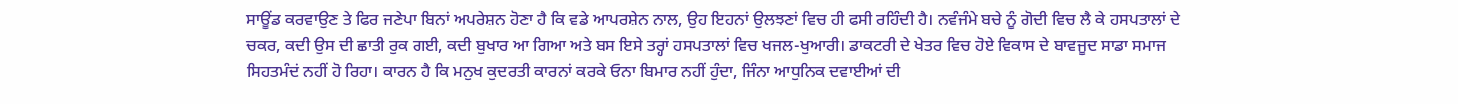ਸਾਊਂਡ ਕਰਵਾਉਣ ਤੇ ਫਿਰ ਜਣੇਪਾ ਬਿਨਾਂ ਅਪਰੇਸ਼ਨ ਹੋਣਾ ਹੈ ਕਿ ਵਡੇ ਆਪਰਸ਼ੇਨ ਨਾਲ, ਉਹ ਇਹਨਾਂ ਉਲਝਣਾਂ ਵਿਚ ਹੀ ਫਸੀ ਰਹਿੰਦੀ ਹੈ। ਨਵੰਜੰਮੇ ਬਚੇ ਨੂੰ ਗੋਦੀ ਵਿਚ ਲੈ ਕੇ ਹਸਪਤਾਲਾਂ ਦੇ ਚਕਰ, ਕਦੀ ਉਸ ਦੀ ਛਾਤੀ ਰੁਕ ਗਈ, ਕਦੀ ਬੁਖਾਰ ਆ ਗਿਆ ਅਤੇ ਬਸ ਇਸੇ ਤਰ੍ਹਾਂ ਹਸਪਤਾਲਾਂ ਵਿਚ ਖਜਲ-ਖੁਆਰੀ। ਡਾਕਟਰੀ ਦੇ ਖੇਤਰ ਵਿਚ ਹੋਏ ਵਿਕਾਸ ਦੇ ਬਾਵਜੂਦ ਸਾਡਾ ਸਮਾਜ ਸਿਹਤਮੰਦਂ ਨਹੀਂ ਹੋ ਰਿਹਾ। ਕਾਰਨ ਹੈ ਕਿ ਮਨੁਖ ਕੁਦਰਤੀ ਕਾਰਨਾਂ ਕਰਕੇ ਓਨਾ ਬਿਮਾਰ ਨਹੀਂ ਹੁੰਦਾ, ਜਿੰਨਾ ਆਧੁਨਿਕ ਦਵਾਈਆਂ ਦੀ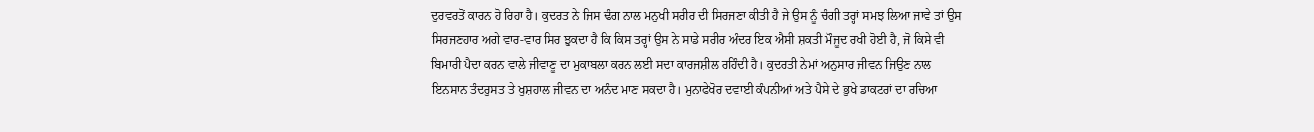ਦੁਰਵਰਤੋਂ ਕਾਰਨ ਹੋ ਰਿਹਾ ਹੈ। ਕੁਦਰਤ ਨੇ ਜਿਸ ਢੰਗ ਨਾਲ ਮਨੁਖੀ ਸਰੀਰ ਦੀ ਸਿਰਜਣਾ ਕੀਤੀ ਹੈ ਜੇ ਉਸ ਨੂੰ ਚੰਗੀ ਤਰ੍ਹਾਂ ਸਮਝ ਲਿਆ ਜਾਵੇ ਤਾਂ ਉਸ ਸਿਰਜਣਹਾਰ ਅਗੇ ਵਾਰ-ਵਾਰ ਸਿਰ ਝੁਕਦਾ ਹੈ ਕਿ ਕਿਸ ਤਰ੍ਹਾਂ ਉਸ ਨੇ ਸਾਡੇ ਸਰੀਰ ਅੰਦਰ ਇਕ ਐਸੀ ਸ਼ਕਤੀ ਮੌਜੂਦ ਰਖੀ ਹੋਈ ਹੈ, ਜੋ ਕਿਸੇ ਵੀ ਬਿਮਾਰੀ ਪੈਦਾ ਕਰਨ ਵਾਲੇ ਜੀਵਾਣੂ ਦਾ ਮੁਕਾਬਲਾ ਕਰਨ ਲਈ ਸਦਾ ਕਾਰਜਸ਼ੀਲ ਰਹਿੰਦੀ ਹੈ। ਕੁਦਰਤੀ ਨੇਮਾਂ ਅਨੁਸਾਰ ਜੀਵਨ ਜਿਉਣ ਨਾਲ ਇਨਸਾਨ ਤੰਦਰੁਸਤ ਤੇ ਖੁਸ਼ਹਾਲ ਜੀਵਨ ਦਾ ਅਨੰਦ ਮਾਣ ਸਕਦਾ ਹੈ। ਮੁਨਾਫੇਖੋਰ ਦਵਾਈ ਕੰਪਨੀਆਂ ਅਤੇ ਪੈਸੇ ਦੇ ਭੁਖੇ ਡਾਕਟਰਾਂ ਦਾ ਰਚਿਆ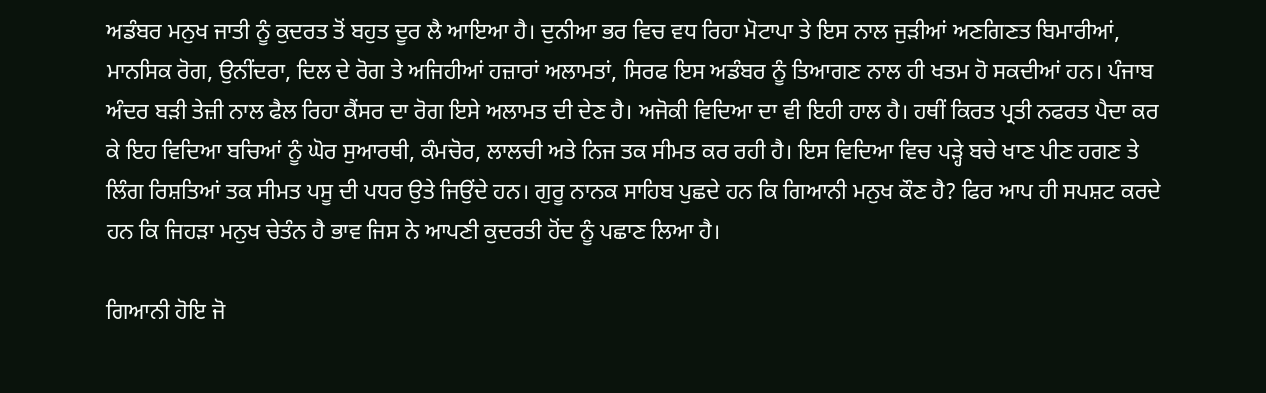ਅਡੰਬਰ ਮਨੁਖ ਜਾਤੀ ਨੂੰ ਕੁਦਰਤ ਤੋਂ ਬਹੁਤ ਦੂਰ ਲੈ ਆਇਆ ਹੈ। ਦੁਨੀਆ ਭਰ ਵਿਚ ਵਧ ਰਿਹਾ ਮੋਟਾਪਾ ਤੇ ਇਸ ਨਾਲ ਜੁੜੀਆਂ ਅਣਗਿਣਤ ਬਿਮਾਰੀਆਂ, ਮਾਨਸਿਕ ਰੋਗ, ਉਨੀਂਦਰਾ, ਦਿਲ ਦੇ ਰੋਗ ਤੇ ਅਜਿਹੀਆਂ ਹਜ਼ਾਰਾਂ ਅਲਾਮਤਾਂ, ਸਿਰਫ ਇਸ ਅਡੰਬਰ ਨੂੰ ਤਿਆਗਣ ਨਾਲ ਹੀ ਖਤਮ ਹੋ ਸਕਦੀਆਂ ਹਨ। ਪੰਜਾਬ ਅੰਦਰ ਬੜੀ ਤੇਜ਼ੀ ਨਾਲ ਫੈਲ ਰਿਹਾ ਕੈਂਸਰ ਦਾ ਰੋਗ ਇਸੇ ਅਲਾਮਤ ਦੀ ਦੇਣ ਹੈ। ਅਜੋਕੀ ਵਿਦਿਆ ਦਾ ਵੀ ਇਹੀ ਹਾਲ ਹੈ। ਹਥੀਂ ਕਿਰਤ ਪ੍ਰਤੀ ਨਫਰਤ ਪੈਦਾ ਕਰ ਕੇ ਇਹ ਵਿਦਿਆ ਬਚਿਆਂ ਨੂੰ ਘੋਰ ਸੁਆਰਥੀ, ਕੰਮਚੋਰ, ਲਾਲਚੀ ਅਤੇ ਨਿਜ ਤਕ ਸੀਮਤ ਕਰ ਰਹੀ ਹੈ। ਇਸ ਵਿਦਿਆ ਵਿਚ ਪੜ੍ਹੇ ਬਚੇ ਖਾਣ ਪੀਣ ਹਗਣ ਤੇ ਲਿੰਗ ਰਿਸ਼ਤਿਆਂ ਤਕ ਸੀਮਤ ਪਸੂ ਦੀ ਪਧਰ ਉਤੇ ਜਿਉਂਦੇ ਹਨ। ਗੁਰੂ ਨਾਨਕ ਸਾਹਿਬ ਪੁਛਦੇ ਹਨ ਕਿ ਗਿਆਨੀ ਮਨੁਖ ਕੌਣ ਹੈ? ਫਿਰ ਆਪ ਹੀ ਸਪਸ਼ਟ ਕਰਦੇ ਹਨ ਕਿ ਜਿਹੜਾ ਮਨੁਖ ਚੇਤੰਨ ਹੈ ਭਾਵ ਜਿਸ ਨੇ ਆਪਣੀ ਕੁਦਰਤੀ ਹੋਂਦ ਨੂੰ ਪਛਾਣ ਲਿਆ ਹੈ।

ਗਿਆਨੀ ਹੋਇ ਜੋ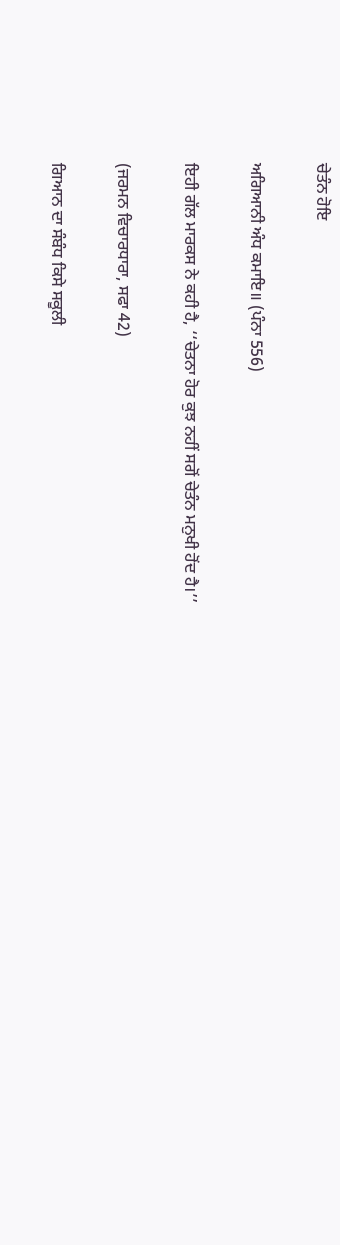ਚੇਤੰਨ ਹੋਇ

ਅਗਿਆਨੀ ਅੰਧ ਕਮਾਇ॥ (ਪੰਨਾ 556)

ਇਹੀ ਗੱਲ ਮਾਰਕਸ ਨੇ ਕਹੀ ਹੈ, ‘‘ਚੇਤਨਾ ਹੋਰ ਕੁਝ ਨਹੀਂ ਸਗੋਂ ਚੇਤੰਨ ਮਨੁਖੀ ਹੋਂਦ ਹੈ।’’

(ਜਰਮਨ ਵਿਚਾਰਧਾਰਾ, ਸਫਾ 42)

ਗਿਆਨ ਦਾ ਸੰਬੰਧ ਕਿਸੇ ਸਕੂਲੀ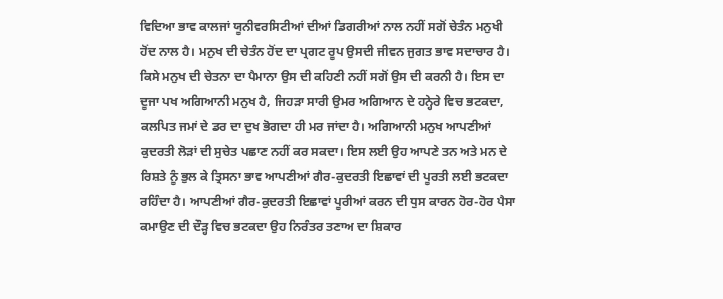ਵਿਦਿਆ ਭਾਵ ਕਾਲਜਾਂ ਯੂਨੀਵਰਸਿਟੀਆਂ ਦੀਆਂ ਡਿਗਰੀਆਂ ਨਾਲ ਨਹੀਂ ਸਗੋਂ ਚੇਤੰਨ ਮਨੁਖੀ ਹੋਂਦ ਨਾਲ ਹੈ। ਮਨੁਖ ਦੀ ਚੇਤੰਨ ਹੋਂਦ ਦਾ ਪ੍ਰਗਟ ਰੂਪ ਉਸਦੀ ਜੀਵਨ ਜੁਗਤ ਭਾਵ ਸਦਾਚਾਰ ਹੈ। ਕਿਸੇ ਮਨੁਖ ਦੀ ਚੇਤਨਾ ਦਾ ਪੈਮਾਨਾ ਉਸ ਦੀ ਕਹਿਣੀ ਨਹੀਂ ਸਗੋਂ ਉਸ ਦੀ ਕਰਨੀ ਹੈ। ਇਸ ਦਾ ਦੂਜਾ ਪਖ ਅਗਿਆਨੀ ਮਨੁਖ ਹੈ, ਜਿਹੜਾ ਸਾਰੀ ਉਮਰ ਅਗਿਆਨ ਦੇ ਹਨ੍ਹੇਰੇ ਵਿਚ ਭਟਕਦਾ, ਕਲਪਿਤ ਜਮਾਂ ਦੇ ਡਰ ਦਾ ਦੁਖ ਭੋਗਦਾ ਹੀ ਮਰ ਜਾਂਦਾ ਹੈ। ਅਗਿਆਨੀ ਮਨੁਖ ਆਪਣੀਆਂ ਕੁਦਰਤੀ ਲੋੜਾਂ ਦੀ ਸੁਚੇਤ ਪਛਾਣ ਨਹੀਂ ਕਰ ਸਕਦਾ। ਇਸ ਲਈ ਉਹ ਆਪਣੇ ਤਨ ਅਤੇ ਮਨ ਦੇ ਰਿਸ਼ਤੇ ਨੂੰ ਭੁਲ ਕੇ ਤ੍ਰਿਸਨਾ ਭਾਵ ਆਪਣੀਆਂ ਗੈਰ-ਕੁਦਰਤੀ ਇਛਾਵਾਂ ਦੀ ਪੂਰਤੀ ਲਈ ਭਟਕਦਾ ਰਹਿੰਦਾ ਹੈ। ਆਪਣੀਆਂ ਗੈਰ-ਕੁਦਰਤੀ ਇਛਾਵਾਂ ਪੂਰੀਆਂ ਕਰਨ ਦੀ ਧੁਸ ਕਾਰਨ ਹੋਰ-ਹੋਰ ਪੈਸਾ ਕਮਾਉਣ ਦੀ ਦੌੜ੍ਹ ਵਿਚ ਭਟਕਦਾ ਉਹ ਨਿਰੰਤਰ ਤਣਾਅ ਦਾ ਸ਼ਿਕਾਰ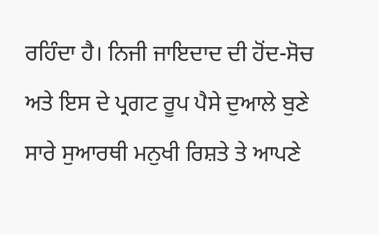ਰਹਿੰਦਾ ਹੈ। ਨਿਜੀ ਜਾਇਦਾਦ ਦੀ ਹੋਂਦ-ਸੋਚ ਅਤੇ ਇਸ ਦੇ ਪ੍ਰਗਟ ਰੂਪ ਪੈਸੇ ਦੁਆਲੇ ਬੁਣੇ ਸਾਰੇ ਸੁਆਰਥੀ ਮਨੁਖੀ ਰਿਸ਼ਤੇ ਤੇ ਆਪਣੇ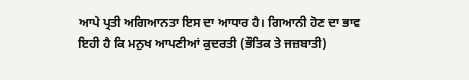ਆਪੇ ਪ੍ਰਤੀ ਅਗਿਆਨਤਾ ਇਸ ਦਾ ਆਧਾਰ ਹੈ। ਗਿਆਨੀ ਹੋਣ ਦਾ ਭਾਵ ਇਹੀ ਹੈ ਕਿ ਮਨੁਖ ਆਪਣੀਆਂ ਕੁਦਰਤੀ (ਭੌਤਿਕ ਤੇ ਜਜ਼ਬਾਤੀ)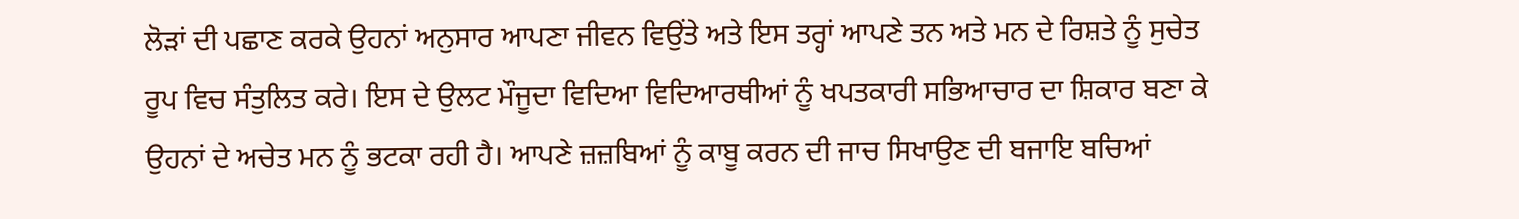ਲੋੜਾਂ ਦੀ ਪਛਾਣ ਕਰਕੇ ਉਹਨਾਂ ਅਨੁਸਾਰ ਆਪਣਾ ਜੀਵਨ ਵਿਉਂਤੇ ਅਤੇ ਇਸ ਤਰ੍ਹਾਂ ਆਪਣੇ ਤਨ ਅਤੇ ਮਨ ਦੇ ਰਿਸ਼ਤੇ ਨੂੰ ਸੁਚੇਤ ਰੂਪ ਵਿਚ ਸੰਤੁਲਿਤ ਕਰੇ। ਇਸ ਦੇ ਉਲਟ ਮੌਜੂਦਾ ਵਿਦਿਆ ਵਿਦਿਆਰਥੀਆਂ ਨੂੰ ਖਪਤਕਾਰੀ ਸਭਿਆਚਾਰ ਦਾ ਸ਼ਿਕਾਰ ਬਣਾ ਕੇ ਉਹਨਾਂ ਦੇ ਅਚੇਤ ਮਨ ਨੂੰ ਭਟਕਾ ਰਹੀ ਹੈ। ਆਪਣੇ ਜ਼ਜ਼ਬਿਆਂ ਨੂੰ ਕਾਬੂ ਕਰਨ ਦੀ ਜਾਚ ਸਿਖਾਉਣ ਦੀ ਬਜਾਇ ਬਚਿਆਂ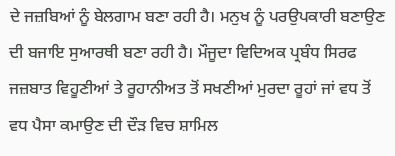ਦੇ ਜਜ਼ਬਿਆਂ ਨੂੰ ਬੇਲਗਾਮ ਬਣਾ ਰਹੀ ਹੈ। ਮਨੁਖ ਨੂੰ ਪਰਉਪਕਾਰੀ ਬਣਾਉਣ ਦੀ ਬਜਾਇ ਸੁਆਰਥੀ ਬਣਾ ਰਹੀ ਹੈ। ਮੌਜੂਦਾ ਵਿਦਿਅਕ ਪ੍ਰਬੰਧ ਸਿਰਫ ਜਜ਼ਬਾਤ ਵਿਹੂਣੀਆਂ ਤੇ ਰੂਹਾਨੀਅਤ ਤੋਂ ਸਖਣੀਆਂ ਮੁਰਦਾ ਰੂਹਾਂ ਜਾਂ ਵਧ ਤੋਂ ਵਧ ਪੈਸਾ ਕਮਾਉਣ ਦੀ ਦੌੜ ਵਿਚ ਸ਼ਾਮਿਲ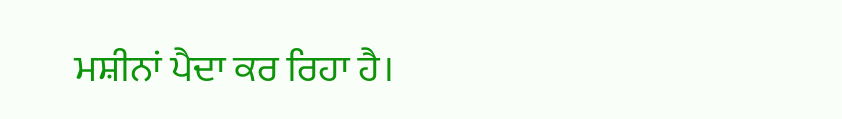ਮਸ਼ੀਨਾਂ ਪੈਦਾ ਕਰ ਰਿਹਾ ਹੈ।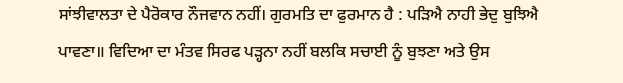ਸਾਂਝੀਵਾਲਤਾ ਦੇ ਪੈਰੋਕਾਰ ਨੌਜਵਾਨ ਨਹੀਂ। ਗੁਰਮਤਿ ਦਾ ਫੁਰਮਾਨ ਹੈ : ਪੜਿਐ ਨਾਹੀ ਭੇਦੁ ਬੁਝਿਐ ਪਾਵਣਾ॥ ਵਿਦਿਆ ਦਾ ਮੰਤਵ ਸਿਰਫ ਪੜ੍ਹਨਾ ਨਹੀਂ ਬਲਕਿ ਸਚਾਈ ਨੂੰ ਬੁਝਣਾ ਅਤੇ ਉਸ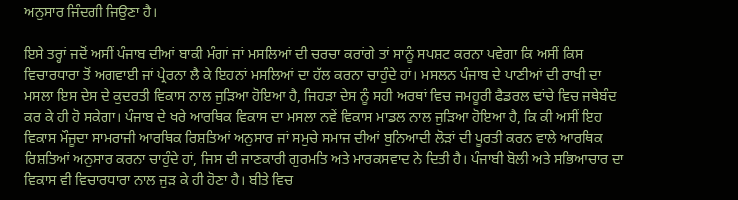ਅਨੁਸਾਰ ਜਿੰਦਗੀ ਜਿਉਣਾ ਹੈ।

ਇਸੇ ਤਰ੍ਹਾਂ ਜਦੋਂ ਅਸੀਂ ਪੰਜਾਬ ਦੀਆਂ ਬਾਕੀ ਮੰਗਾਂ ਜਾਂ ਮਸਲਿਆਂ ਦੀ ਚਰਚਾ ਕਰਾਂਗੇ ਤਾਂ ਸਾਨੂੰ ਸਪਸ਼ਟ ਕਰਨਾ ਪਵੇਗਾ ਕਿ ਅਸੀਂ ਕਿਸ ਵਿਚਾਰਧਾਰਾ ਤੋਂ ਅਗਵਾਈ ਜਾਂ ਪ੍ਰੇਰਨਾ ਲੈ ਕੇ ਇਹਨਾਂ ਮਸਲਿਆਂ ਦਾ ਹੱਲ ਕਰਨਾ ਚਾਹੁੰਦੇ ਹਾਂ। ਮਸਲਨ ਪੰਜਾਬ ਦੇ ਪਾਣੀਆਂ ਦੀ ਰਾਖੀ ਦਾ ਮਸਲਾ ਇਸ ਦੇਸ ਦੇ ਕੁਦਰਤੀ ਵਿਕਾਸ ਨਾਲ ਜੁੜਿਆ ਹੋਇਆ ਹੈ, ਜਿਹੜਾ ਦੇਸ ਨੂੰ ਸਹੀ ਅਰਥਾਂ ਵਿਚ ਜਮਹੂਰੀ ਫੈਡਰਲ ਢਾਂਚੇ ਵਿਚ ਜਥੇਬੰਦ ਕਰ ਕੇ ਹੀ ਹੋ ਸਕੇਗਾ। ਪੰਜਾਬ ਦੇ ਖਰੇ ਆਰਥਿਕ ਵਿਕਾਸ ਦਾ ਮਸਲਾ ਨਵੇਂ ਵਿਕਾਸ ਮਾਡਲ ਨਾਲ ਜੁੜਿਆ ਹੋਇਆ ਹੈ, ਕਿ ਕੀ ਅਸੀਂ ਇਹ ਵਿਕਾਸ ਮੌਜੂਦਾ ਸਾਮਰਾਜੀ ਆਰਥਿਕ ਰਿਸ਼ਤਿਆਂ ਅਨੁਸਾਰ ਜਾਂ ਸਮੁਚੇ ਸਮਾਜ ਦੀਆਂ ਬੁਨਿਆਦੀ ਲੋੜਾਂ ਦੀ ਪੂਰਤੀ ਕਰਨ ਵਾਲੇ ਆਰਥਿਕ ਰਿਸ਼ਤਿਆਂ ਅਨੁਸਾਰ ਕਰਨਾ ਚਾਹੁੰਦੇ ਹਾਂ, ਜਿਸ ਦੀ ਜਾਣਕਾਰੀ ਗੁਰਮਤਿ ਅਤੇ ਮਾਰਕਸਵਾਦ ਨੇ ਦਿਤੀ ਹੈ। ਪੰਜਾਬੀ ਬੋਲੀ ਅਤੇ ਸਭਿਆਚਾਰ ਦਾ ਵਿਕਾਸ ਵੀ ਵਿਚਾਰਧਾਰਾ ਨਾਲ ਜੁੜ ਕੇ ਹੀ ਹੋਣਾ ਹੈ। ਬੀਤੇ ਵਿਚ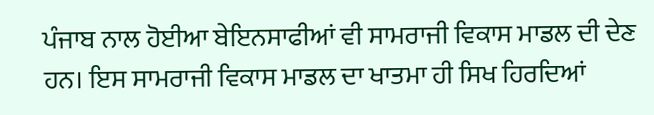ਪੰਜਾਬ ਨਾਲ ਹੋਈਆ ਬੇਇਨਸਾਫੀਆਂ ਵੀ ਸਾਮਰਾਜੀ ਵਿਕਾਸ ਮਾਡਲ ਦੀ ਦੇਣ ਹਨ। ਇਸ ਸਾਮਰਾਜੀ ਵਿਕਾਸ ਮਾਡਲ ਦਾ ਖਾਤਮਾ ਹੀ ਸਿਖ ਹਿਰਦਿਆਂ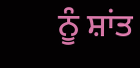ਨੂੰ ਸ਼ਾਂਤ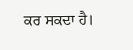ਕਰ ਸਕਦਾ ਹੈ।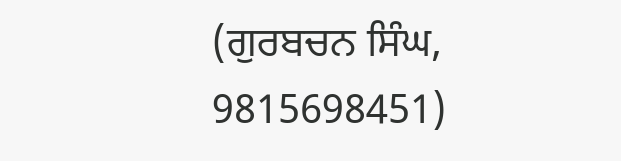(ਗੁਰਬਚਨ ਸਿੰਘ, 9815698451)